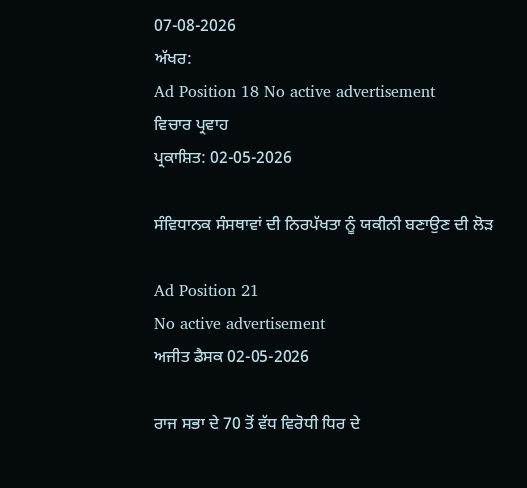07-08-2026
ਅੱਖਰ:
Ad Position 18 No active advertisement
ਵਿਚਾਰ ਪ੍ਰਵਾਹ
ਪ੍ਰਕਾਸ਼ਿਤ: 02-05-2026

ਸੰਵਿਧਾਨਕ ਸੰਸਥਾਵਾਂ ਦੀ ਨਿਰਪੱਖਤਾ ਨੂੰ ਯਕੀਨੀ ਬਣਾਉਣ ਦੀ ਲੋੜ

Ad Position 21
No active advertisement
ਅਜੀਤ ਡੈਸਕ 02-05-2026

ਰਾਜ ਸਭਾ ਦੇ 70 ਤੋਂ ਵੱਧ ਵਿਰੋਧੀ ਧਿਰ ਦੇ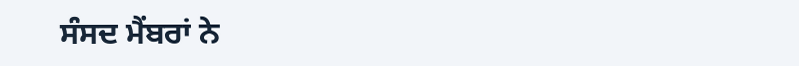ਸੰਸਦ ਮੈਂਬਰਾਂ ਨੇ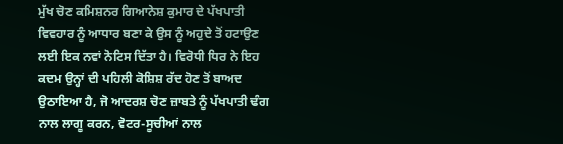ਮੁੱਖ ਚੋਣ ਕਮਿਸ਼ਨਰ ਗਿਆਨੇਸ਼ ਕੁਮਾਰ ਦੇ ਪੱਖਪਾਤੀ ਵਿਵਹਾਰ ਨੂੰ ਆਧਾਰ ਬਣਾ ਕੇ ਉਸ ਨੂੰ ਅਹੁਦੇ ਤੋਂ ਹਟਾਉਣ ਲਈ ਇਕ ਨਵਾਂ ਨੋਟਿਸ ਦਿੱਤਾ ਹੈ। ਵਿਰੋਧੀ ਧਿਰ ਨੇ ਇਹ ਕਦਮ ਉਨ੍ਹਾਂ ਦੀ ਪਹਿਲੀ ਕੋਸ਼ਿਸ਼ ਰੱਦ ਹੋਣ ਤੋਂ ਬਾਅਦ ਉਠਾਇਆ ਹੈ, ਜੋ ਆਦਰਸ਼ ਚੋਣ ਜ਼ਾਬਤੇ ਨੂੰ ਪੱਖਪਾਤੀ ਢੰਗ ਨਾਲ ਲਾਗੂ ਕਰਨ, ਵੋਟਰ-ਸੂਚੀਆਂ ਨਾਲ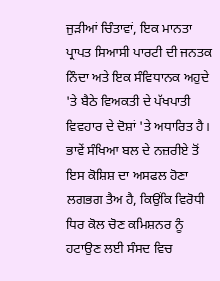ਜੁੜੀਆਂ ਚਿੰਤਾਵਾਂ, ਇਕ ਮਾਨਤਾ ਪ੍ਰਾਪਤ ਸਿਆਸੀ ਪਾਰਟੀ ਦੀ ਜਨਤਕ ਨਿੰਦਾ ਅਤੇ ਇਕ ਸੰਵਿਧਾਨਕ ਅਹੁਦੇ 'ਤੇ ਬੈਠੇ ਵਿਅਕਤੀ ਦੇ ਪੱਖਪਾਤੀ ਵਿਵਹਾਰ ਦੇ ਦੋਸ਼ਾਂ 'ਤੇ ਅਧਾਰਿਤ ਹੈ। ਭਾਵੇਂ ਸੰਖਿਆ ਬਲ ਦੇ ਨਜ਼ਰੀਏ ਤੋਂ ਇਸ ਕੋਸ਼ਿਸ਼ ਦਾ ਅਸਫਲ ਹੋਣਾ ਲਗਭਗ ਤੈਅ ਹੈ, ਕਿਉਂਕਿ ਵਿਰੋਧੀ ਧਿਰ ਕੋਲ ਚੋਣ ਕਮਿਸ਼ਨਰ ਨੂੰ ਹਟਾਉਣ ਲਈ ਸੰਸਦ ਵਿਚ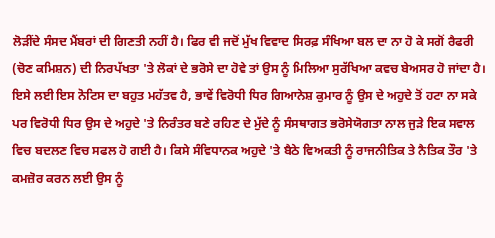ਲੋੜੀਂਦੇ ਸੰਸਦ ਮੈਂਬਰਾਂ ਦੀ ਗਿਣਤੀ ਨਹੀਂ ਹੈ। ਫਿਰ ਵੀ ਜਦੋਂ ਮੁੱਖ ਵਿਵਾਦ ਸਿਰਫ਼ ਸੰਖਿਆ ਬਲ ਦਾ ਨਾ ਹੋ ਕੇ ਸਗੋਂ ਰੈਫਰੀ (ਚੋਣ ਕਮਿਸ਼ਨ) ਦੀ ਨਿਰਪੱਖਤਾ 'ਤੇ ਲੋਕਾਂ ਦੇ ਭਰੋਸੇ ਦਾ ਹੋਵੇ ਤਾਂ ਉਸ ਨੂੰ ਮਿਲਿਆ ਸੁਰੱਖਿਆ ਕਵਚ ਬੇਅਸਰ ਹੋ ਜਾਂਦਾ ਹੈ। ਇਸੇ ਲਈ ਇਸ ਨੋਟਿਸ ਦਾ ਬਹੁਤ ਮਹੱਤਵ ਹੈ, ਭਾਵੇਂ ਵਿਰੋਧੀ ਧਿਰ ਗਿਆਨੇਸ਼ ਕੁਮਾਰ ਨੂੰ ਉਸ ਦੇ ਅਹੁਦੇ ਤੋਂ ਹਟਾ ਨਾ ਸਕੇ ਪਰ ਵਿਰੋਧੀ ਧਿਰ ਉਸ ਦੇ ਅਹੁਦੇ 'ਤੇ ਨਿਰੰਤਰ ਬਣੇ ਰਹਿਣ ਦੇ ਮੁੱਦੇ ਨੂੰ ਸੰਸਥਾਗਤ ਭਰੋਸੇਯੋਗਤਾ ਨਾਲ ਜੁੜੇ ਇਕ ਸਵਾਲ ਵਿਚ ਬਦਲਣ ਵਿਚ ਸਫਲ ਹੋ ਗਈ ਹੈ। ਕਿਸੇ ਸੰਵਿਧਾਨਕ ਅਹੁਦੇ 'ਤੇ ਬੈਠੇ ਵਿਅਕਤੀ ਨੂੰ ਰਾਜਨੀਤਿਕ ਤੇ ਨੈਤਿਕ ਤੌਰ 'ਤੇ ਕਮਜ਼ੋਰ ਕਰਨ ਲਈ ਉਸ ਨੂੰ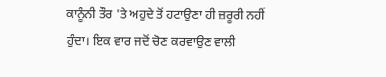ਕਾਨੂੰਨੀ ਤੌਰ 'ਤੇ ਅਹੁਦੇ ਤੋਂ ਹਟਾਉਣਾ ਹੀ ਜ਼ਰੂਰੀ ਨਹੀਂ ਹੁੰਦਾ। ਇਕ ਵਾਰ ਜਦੋਂ ਚੋਣ ਕਰਵਾਉਣ ਵਾਲੀ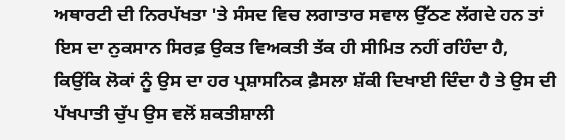ਅਥਾਰਟੀ ਦੀ ਨਿਰਪੱਖਤਾ 'ਤੇ ਸੰਸਦ ਵਿਚ ਲਗਾਤਾਰ ਸਵਾਲ ਉੱਠਣ ਲੱਗਦੇ ਹਨ ਤਾਂ ਇਸ ਦਾ ਨੁਕਸਾਨ ਸਿਰਫ਼ ਉਕਤ ਵਿਅਕਤੀ ਤੱਕ ਹੀ ਸੀਮਿਤ ਨਹੀਂ ਰਹਿੰਦਾ ਹੈ, ਕਿਉਂਕਿ ਲੋਕਾਂ ਨੂੰ ਉਸ ਦਾ ਹਰ ਪ੍ਰਸ਼ਾਸਨਿਕ ਫ਼ੈਸਲਾ ਸ਼ੱਕੀ ਦਿਖਾਈ ਦਿੰਦਾ ਹੈ ਤੇ ਉਸ ਦੀ ਪੱਖਪਾਤੀ ਚੁੱਪ ਉਸ ਵਲੋਂ ਸ਼ਕਤੀਸ਼ਾਲੀ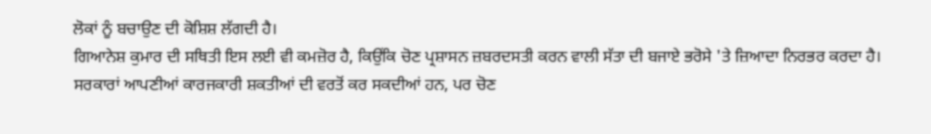ਲੋਕਾਂ ਨੂੰ ਬਚਾਉਣ ਦੀ ਕੋਸ਼ਿਸ਼ ਲੱਗਦੀ ਹੈ।
ਗਿਆਨੇਸ਼ ਕੁਮਾਰ ਦੀ ਸਥਿਤੀ ਇਸ ਲਈ ਵੀ ਕਮਜ਼ੋਰ ਹੈ, ਕਿਉਂਕਿ ਚੋਣ ਪ੍ਰਸ਼ਾਸਨ ਜ਼ਬਰਦਸਤੀ ਕਰਨ ਵਾਲੀ ਸੱਤਾ ਦੀ ਬਜਾਏ ਭਰੋਸੇ 'ਤੇ ਜ਼ਿਆਦਾ ਨਿਰਭਰ ਕਰਦਾ ਹੈ। ਸਰਕਾਰਾਂ ਆਪਣੀਆਂ ਕਾਰਜਕਾਰੀ ਸ਼ਕਤੀਆਂ ਦੀ ਵਰਤੋਂ ਕਰ ਸਕਦੀਆਂ ਹਨ, ਪਰ ਚੋਣ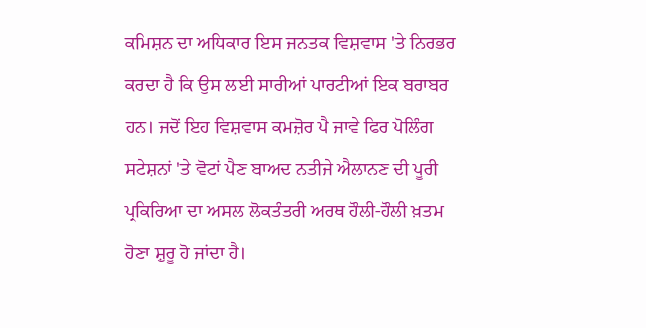ਕਮਿਸ਼ਨ ਦਾ ਅਧਿਕਾਰ ਇਸ ਜਨਤਕ ਵਿਸ਼ਵਾਸ 'ਤੇ ਨਿਰਭਰ ਕਰਦਾ ਹੈ ਕਿ ਉਸ ਲਈ ਸਾਰੀਆਂ ਪਾਰਟੀਆਂ ਇਕ ਬਰਾਬਰ ਹਨ। ਜਦੋਂ ਇਹ ਵਿਸ਼ਵਾਸ ਕਮਜ਼ੋਰ ਪੈ ਜਾਵੇ ਫਿਰ ਪੋਲਿੰਗ ਸਟੇਸ਼ਨਾਂ 'ਤੇ ਵੋਟਾਂ ਪੈਣ ਬਾਅਦ ਨਤੀਜੇ ਐਲਾਨਣ ਦੀ ਪੂਰੀ ਪ੍ਰਕਿਰਿਆ ਦਾ ਅਸਲ ਲੋਕਤੰਤਰੀ ਅਰਥ ਹੌਲੀ-ਹੌਲੀ ਖ਼ਤਮ ਹੋਣਾ ਸ਼ੁਰੂ ਹੋ ਜਾਂਦਾ ਹੈ।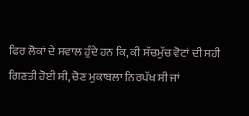ਫਿਰ ਲੋਕਾਂ ਦੇ ਸਵਾਲ ਹੁੰਦੇ ਹਨ ਕਿ, ਕੀ ਸੱਚਮੁੱਚ ਵੋਟਾਂ ਦੀ ਸਹੀ ਗਿਣਤੀ ਹੋਈ ਸੀ, ਚੋਣ ਮੁਕਾਬਲਾ ਨਿਰਪੱਖ ਸੀ ਜਾਂ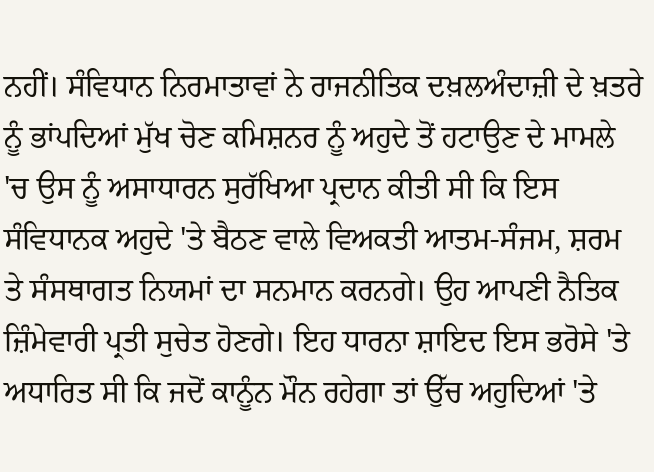ਨਹੀਂ। ਸੰਵਿਧਾਨ ਨਿਰਮਾਤਾਵਾਂ ਨੇ ਰਾਜਨੀਤਿਕ ਦਖ਼ਲਅੰਦਾਜ਼ੀ ਦੇ ਖ਼ਤਰੇ ਨੂੰ ਭਾਂਪਦਿਆਂ ਮੁੱਖ ਚੋਣ ਕਮਿਸ਼ਨਰ ਨੂੰ ਅਹੁਦੇ ਤੋਂ ਹਟਾਉਣ ਦੇ ਮਾਮਲੇ 'ਚ ਉਸ ਨੂੰ ਅਸਾਧਾਰਨ ਸੁਰੱਖਿਆ ਪ੍ਰਦਾਨ ਕੀਤੀ ਸੀ ਕਿ ਇਸ ਸੰਵਿਧਾਨਕ ਅਹੁਦੇ 'ਤੇ ਬੈਠਣ ਵਾਲੇ ਵਿਅਕਤੀ ਆਤਮ-ਸੰਜਮ, ਸ਼ਰਮ ਤੇ ਸੰਸਥਾਗਤ ਨਿਯਮਾਂ ਦਾ ਸਨਮਾਨ ਕਰਨਗੇ। ਉਹ ਆਪਣੀ ਨੈਤਿਕ ਜ਼ਿੰਮੇਵਾਰੀ ਪ੍ਰਤੀ ਸੁਚੇਤ ਹੋਣਗੇ। ਇਹ ਧਾਰਨਾ ਸ਼ਾਇਦ ਇਸ ਭਰੋਸੇ 'ਤੇ ਅਧਾਰਿਤ ਸੀ ਕਿ ਜਦੋਂ ਕਾਨੂੰਨ ਮੌਨ ਰਹੇਗਾ ਤਾਂ ਉੱਚ ਅਹੁਦਿਆਂ 'ਤੇ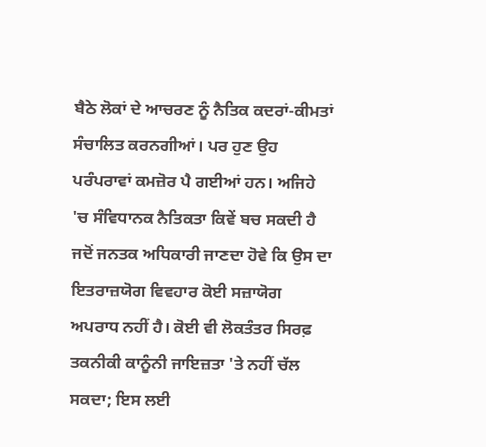ਬੈਠੇ ਲੋਕਾਂ ਦੇ ਆਚਰਣ ਨੂੰ ਨੈਤਿਕ ਕਦਰਾਂ-ਕੀਮਤਾਂ ਸੰਚਾਲਿਤ ਕਰਨਗੀਆਂ। ਪਰ ਹੁਣ ਉਹ ਪਰੰਪਰਾਵਾਂ ਕਮਜ਼ੋਰ ਪੈ ਗਈਆਂ ਹਨ। ਅਜਿਹੇ 'ਚ ਸੰਵਿਧਾਨਕ ਨੈਤਿਕਤਾ ਕਿਵੇਂ ਬਚ ਸਕਦੀ ਹੈ ਜਦੋਂ ਜਨਤਕ ਅਧਿਕਾਰੀ ਜਾਣਦਾ ਹੋਵੇ ਕਿ ਉਸ ਦਾ ਇਤਰਾਜ਼ਯੋਗ ਵਿਵਹਾਰ ਕੋਈ ਸਜ਼ਾਯੋਗ ਅਪਰਾਧ ਨਹੀਂ ਹੈ। ਕੋਈ ਵੀ ਲੋਕਤੰਤਰ ਸਿਰਫ਼ ਤਕਨੀਕੀ ਕਾਨੂੰਨੀ ਜਾਇਜ਼ਤਾ 'ਤੇ ਨਹੀਂ ਚੱਲ ਸਕਦਾ; ਇਸ ਲਈ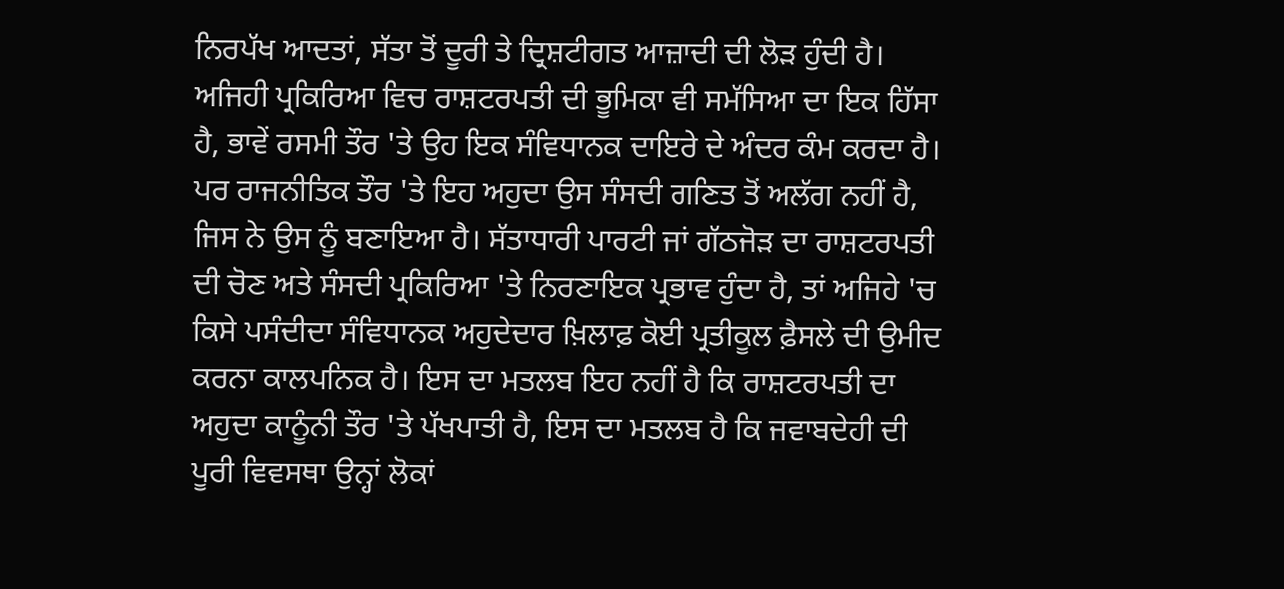ਨਿਰਪੱਖ ਆਦਤਾਂ, ਸੱਤਾ ਤੋਂ ਦੂਰੀ ਤੇ ਦ੍ਰਿਸ਼ਟੀਗਤ ਆਜ਼ਾਦੀ ਦੀ ਲੋੜ ਹੁੰਦੀ ਹੈ।
ਅਜਿਹੀ ਪ੍ਰਕਿਰਿਆ ਵਿਚ ਰਾਸ਼ਟਰਪਤੀ ਦੀ ਭੂਮਿਕਾ ਵੀ ਸਮੱਸਿਆ ਦਾ ਇਕ ਹਿੱਸਾ ਹੈ, ਭਾਵੇਂ ਰਸਮੀ ਤੌਰ 'ਤੇ ਉਹ ਇਕ ਸੰਵਿਧਾਨਕ ਦਾਇਰੇ ਦੇ ਅੰਦਰ ਕੰਮ ਕਰਦਾ ਹੈ। ਪਰ ਰਾਜਨੀਤਿਕ ਤੌਰ 'ਤੇ ਇਹ ਅਹੁਦਾ ਉਸ ਸੰਸਦੀ ਗਣਿਤ ਤੋਂ ਅਲੱਗ ਨਹੀਂ ਹੈ, ਜਿਸ ਨੇ ਉਸ ਨੂੰ ਬਣਾਇਆ ਹੈ। ਸੱਤਾਧਾਰੀ ਪਾਰਟੀ ਜਾਂ ਗੱਠਜੋੜ ਦਾ ਰਾਸ਼ਟਰਪਤੀ ਦੀ ਚੋਣ ਅਤੇ ਸੰਸਦੀ ਪ੍ਰਕਿਰਿਆ 'ਤੇ ਨਿਰਣਾਇਕ ਪ੍ਰਭਾਵ ਹੁੰਦਾ ਹੈ, ਤਾਂ ਅਜਿਹੇ 'ਚ ਕਿਸੇ ਪਸੰਦੀਦਾ ਸੰਵਿਧਾਨਕ ਅਹੁਦੇਦਾਰ ਖ਼ਿਲਾਫ਼ ਕੋਈ ਪ੍ਰਤੀਕੂਲ ਫ਼ੈਸਲੇ ਦੀ ਉਮੀਦ ਕਰਨਾ ਕਾਲਪਨਿਕ ਹੈ। ਇਸ ਦਾ ਮਤਲਬ ਇਹ ਨਹੀਂ ਹੈ ਕਿ ਰਾਸ਼ਟਰਪਤੀ ਦਾ ਅਹੁਦਾ ਕਾਨੂੰਨੀ ਤੌਰ 'ਤੇ ਪੱਖਪਾਤੀ ਹੈ, ਇਸ ਦਾ ਮਤਲਬ ਹੈ ਕਿ ਜਵਾਬਦੇਹੀ ਦੀ ਪੂਰੀ ਵਿਵਸਥਾ ਉਨ੍ਹਾਂ ਲੋਕਾਂ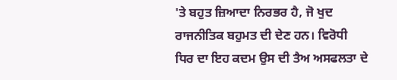'ਤੇ ਬਹੁਤ ਜ਼ਿਆਦਾ ਨਿਰਭਰ ਹੈ, ਜੋ ਖੁਦ ਰਾਜਨੀਤਿਕ ਬਹੁਮਤ ਦੀ ਦੇਣ ਹਨ। ਵਿਰੋਧੀ ਧਿਰ ਦਾ ਇਹ ਕਦਮ ਉਸ ਦੀ ਤੈਅ ਅਸਫਲਤਾ ਦੇ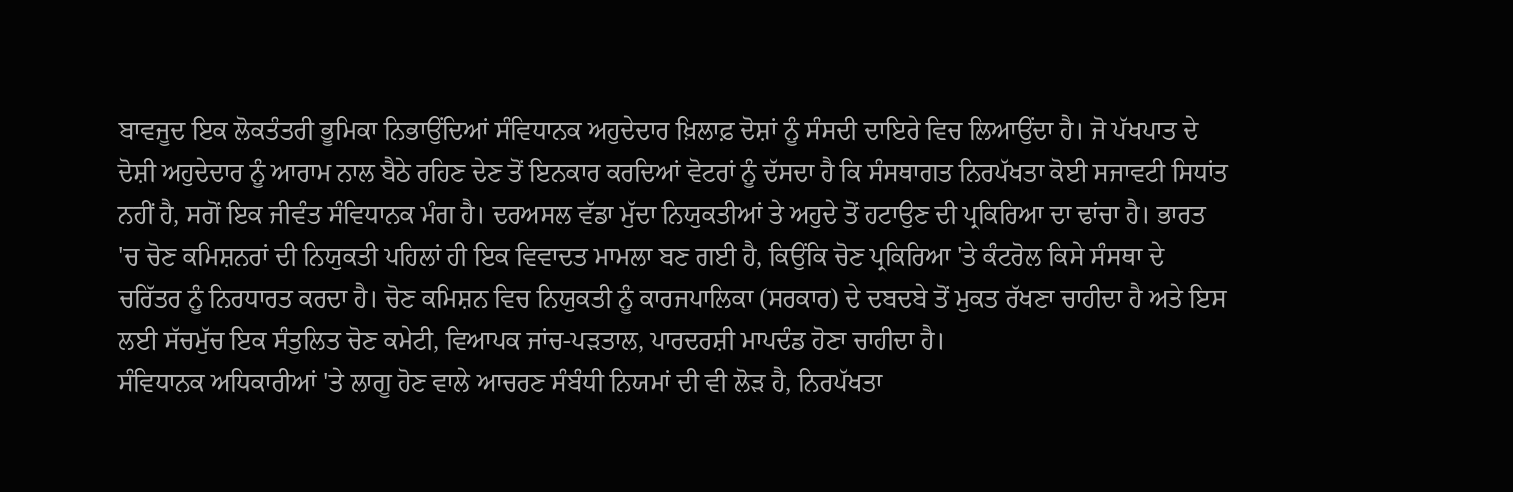ਬਾਵਜੂਦ ਇਕ ਲੋਕਤੰਤਰੀ ਭੂਮਿਕਾ ਨਿਭਾਉਂਦਿਆਂ ਸੰਵਿਧਾਨਕ ਅਹੁਦੇਦਾਰ ਖ਼ਿਲਾਫ਼ ਦੋਸ਼ਾਂ ਨੂੰ ਸੰਸਦੀ ਦਾਇਰੇ ਵਿਚ ਲਿਆਉਂਦਾ ਹੈ। ਜੋ ਪੱਖਪਾਤ ਦੇ ਦੋਸ਼ੀ ਅਹੁਦੇਦਾਰ ਨੂੰ ਆਰਾਮ ਨਾਲ ਬੈਠੇ ਰਹਿਣ ਦੇਣ ਤੋਂ ਇਨਕਾਰ ਕਰਦਿਆਂ ਵੋਟਰਾਂ ਨੂੰ ਦੱਸਦਾ ਹੈ ਕਿ ਸੰਸਥਾਗਤ ਨਿਰਪੱਖਤਾ ਕੋਈ ਸਜਾਵਟੀ ਸਿਧਾਂਤ ਨਹੀਂ ਹੈ, ਸਗੋਂ ਇਕ ਜੀਵੰਤ ਸੰਵਿਧਾਨਕ ਮੰਗ ਹੈ। ਦਰਅਸਲ ਵੱਡਾ ਮੁੱਦਾ ਨਿਯੁਕਤੀਆਂ ਤੇ ਅਹੁਦੇ ਤੋਂ ਹਟਾਉਣ ਦੀ ਪ੍ਰਕਿਰਿਆ ਦਾ ਢਾਂਚਾ ਹੈ। ਭਾਰਤ 'ਚ ਚੋਣ ਕਮਿਸ਼ਨਰਾਂ ਦੀ ਨਿਯੁਕਤੀ ਪਹਿਲਾਂ ਹੀ ਇਕ ਵਿਵਾਦਤ ਮਾਮਲਾ ਬਣ ਗਈ ਹੈ, ਕਿਉਂਕਿ ਚੋਣ ਪ੍ਰਕਿਰਿਆ 'ਤੇ ਕੰਟਰੋਲ ਕਿਸੇ ਸੰਸਥਾ ਦੇ ਚਰਿੱਤਰ ਨੂੰ ਨਿਰਧਾਰਤ ਕਰਦਾ ਹੈ। ਚੋਣ ਕਮਿਸ਼ਨ ਵਿਚ ਨਿਯੁਕਤੀ ਨੂੰ ਕਾਰਜਪਾਲਿਕਾ (ਸਰਕਾਰ) ਦੇ ਦਬਦਬੇ ਤੋਂ ਮੁਕਤ ਰੱਖਣਾ ਚਾਹੀਦਾ ਹੈ ਅਤੇ ਇਸ ਲਈ ਸੱਚਮੁੱਚ ਇਕ ਸੰਤੁਲਿਤ ਚੋਣ ਕਮੇਟੀ, ਵਿਆਪਕ ਜਾਂਚ-ਪੜਤਾਲ, ਪਾਰਦਰਸ਼ੀ ਮਾਪਦੰਡ ਹੋਣਾ ਚਾਹੀਦਾ ਹੈ।
ਸੰਵਿਧਾਨਕ ਅਧਿਕਾਰੀਆਂ 'ਤੇ ਲਾਗੂ ਹੋਣ ਵਾਲੇ ਆਚਰਣ ਸੰਬੰਧੀ ਨਿਯਮਾਂ ਦੀ ਵੀ ਲੋੜ ਹੈ, ਨਿਰਪੱਖਤਾ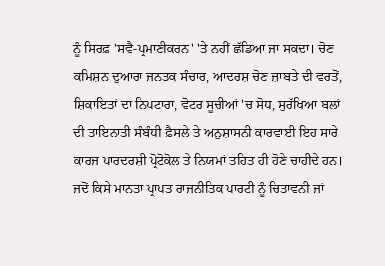ਨੂੰ ਸਿਰਫ਼ 'ਸਵੈ-ਪ੍ਰਮਾਣੀਕਰਨ' 'ਤੇ ਨਹੀਂ ਛੱਡਿਆ ਜਾ ਸਕਦਾ। ਚੋਣ ਕਮਿਸ਼ਨ ਦੁਆਰਾ ਜਨਤਕ ਸੰਚਾਰ, ਆਦਰਸ਼ ਚੋਣ ਜ਼ਾਬਤੇ ਦੀ ਵਰਤੋਂ, ਸ਼ਿਕਾਇਤਾਂ ਦਾ ਨਿਪਟਾਰਾ, ਵੋਟਰ ਸੂਚੀਆਂ 'ਚ ਸੋਧ, ਸੁਰੱਖਿਆ ਬਲਾਂ ਦੀ ਤਾਇਨਾਤੀ ਸੰਬੰਧੀ ਫ਼ੈਸਲੇ ਤੇ ਅਨੁਸ਼ਾਸਨੀ ਕਾਰਵਾਈ ਇਹ ਸਾਰੇ ਕਾਰਜ ਪਾਰਦਰਸ਼ੀ ਪ੍ਰੋਟੋਕੋਲ ਤੇ ਨਿਯਮਾਂ ਤਹਿਤ ਹੀ ਹੋਣੇ ਚਾਹੀਦੇ ਹਨ। ਜਦੋਂ ਕਿਸੇ ਮਾਨਤਾ ਪ੍ਰਾਪਤ ਰਾਜਨੀਤਿਕ ਪਾਰਟੀ ਨੂੰ ਚਿਤਾਵਨੀ ਜਾਂ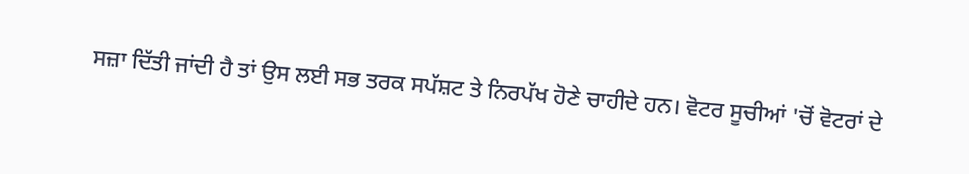ਸਜ਼ਾ ਦਿੱਤੀ ਜਾਂਦੀ ਹੈ ਤਾਂ ਉਸ ਲਈ ਸਭ ਤਰਕ ਸਪੱਸ਼ਟ ਤੇ ਨਿਰਪੱਖ ਹੋਣੇ ਚਾਹੀਦੇ ਹਨ। ਵੋਟਰ ਸੂਚੀਆਂ 'ਚੋਂ ਵੋਟਰਾਂ ਦੇ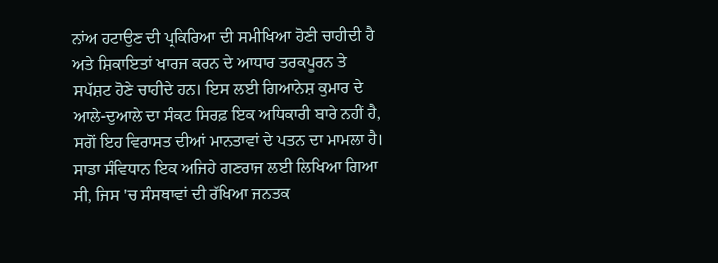ਨਾਂਅ ਹਟਾਉਣ ਦੀ ਪ੍ਰਕਿਰਿਆ ਦੀ ਸਮੀਖਿਆ ਹੋਣੀ ਚਾਹੀਦੀ ਹੈ ਅਤੇ ਸ਼ਿਕਾਇਤਾਂ ਖਾਰਜ ਕਰਨ ਦੇ ਆਧਾਰ ਤਰਕਪੂਰਨ ਤੇ ਸਪੱਸ਼ਟ ਹੋਣੇ ਚਾਹੀਦੇ ਹਨ। ਇਸ ਲਈ ਗਿਆਨੇਸ਼ ਕੁਮਾਰ ਦੇ ਆਲੇ-ਦੁਆਲੇ ਦਾ ਸੰਕਟ ਸਿਰਫ਼ ਇਕ ਅਧਿਕਾਰੀ ਬਾਰੇ ਨਹੀਂ ਹੈ, ਸਗੋਂ ਇਹ ਵਿਰਾਸਤ ਦੀਆਂ ਮਾਨਤਾਵਾਂ ਦੇ ਪਤਨ ਦਾ ਮਾਮਲਾ ਹੈ। ਸਾਡਾ ਸੰਵਿਧਾਨ ਇਕ ਅਜਿਹੇ ਗਣਰਾਜ ਲਈ ਲਿਖਿਆ ਗਿਆ ਸੀ, ਜਿਸ 'ਚ ਸੰਸਥਾਵਾਂ ਦੀ ਰੱਖਿਆ ਜਨਤਕ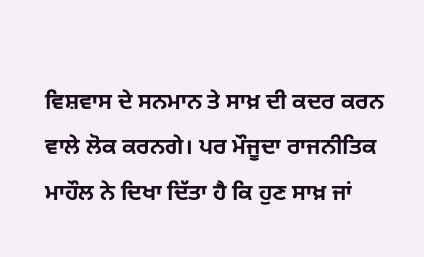ਵਿਸ਼ਵਾਸ ਦੇ ਸਨਮਾਨ ਤੇ ਸਾਖ਼ ਦੀ ਕਦਰ ਕਰਨ ਵਾਲੇ ਲੋਕ ਕਰਨਗੇ। ਪਰ ਮੌਜੂਦਾ ਰਾਜਨੀਤਿਕ ਮਾਹੌਲ ਨੇ ਦਿਖਾ ਦਿੱਤਾ ਹੈ ਕਿ ਹੁਣ ਸਾਖ਼ ਜਾਂ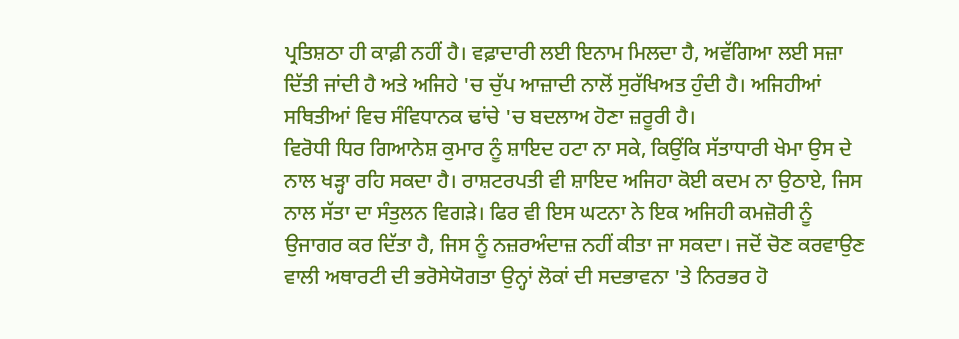ਪ੍ਰਤਿਸ਼ਠਾ ਹੀ ਕਾਫ਼ੀ ਨਹੀਂ ਹੈ। ਵਫ਼ਾਦਾਰੀ ਲਈ ਇਨਾਮ ਮਿਲਦਾ ਹੈ, ਅਵੱਗਿਆ ਲਈ ਸਜ਼ਾ ਦਿੱਤੀ ਜਾਂਦੀ ਹੈ ਅਤੇ ਅਜਿਹੇ 'ਚ ਚੁੱਪ ਆਜ਼ਾਦੀ ਨਾਲੋਂ ਸੁਰੱਖਿਅਤ ਹੁੰਦੀ ਹੈ। ਅਜਿਹੀਆਂ ਸਥਿਤੀਆਂ ਵਿਚ ਸੰਵਿਧਾਨਕ ਢਾਂਚੇ 'ਚ ਬਦਲਾਅ ਹੋਣਾ ਜ਼ਰੂਰੀ ਹੈ।
ਵਿਰੋਧੀ ਧਿਰ ਗਿਆਨੇਸ਼ ਕੁਮਾਰ ਨੂੰ ਸ਼ਾਇਦ ਹਟਾ ਨਾ ਸਕੇ, ਕਿਉਂਕਿ ਸੱਤਾਧਾਰੀ ਖੇਮਾ ਉਸ ਦੇ ਨਾਲ ਖੜ੍ਹਾ ਰਹਿ ਸਕਦਾ ਹੈ। ਰਾਸ਼ਟਰਪਤੀ ਵੀ ਸ਼ਾਇਦ ਅਜਿਹਾ ਕੋਈ ਕਦਮ ਨਾ ਉਠਾਏ, ਜਿਸ ਨਾਲ ਸੱਤਾ ਦਾ ਸੰਤੁਲਨ ਵਿਗੜੇ। ਫਿਰ ਵੀ ਇਸ ਘਟਨਾ ਨੇ ਇਕ ਅਜਿਹੀ ਕਮਜ਼ੋਰੀ ਨੂੰ ਉਜਾਗਰ ਕਰ ਦਿੱਤਾ ਹੈ, ਜਿਸ ਨੂੰ ਨਜ਼ਰਅੰਦਾਜ਼ ਨਹੀਂ ਕੀਤਾ ਜਾ ਸਕਦਾ। ਜਦੋਂ ਚੋਣ ਕਰਵਾਉਣ ਵਾਲੀ ਅਥਾਰਟੀ ਦੀ ਭਰੋਸੇਯੋਗਤਾ ਉਨ੍ਹਾਂ ਲੋਕਾਂ ਦੀ ਸਦਭਾਵਨਾ 'ਤੇ ਨਿਰਭਰ ਹੋ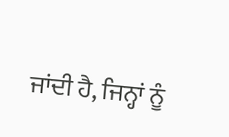ਜਾਂਦੀ ਹੈ, ਜਿਨ੍ਹਾਂ ਨੂੰ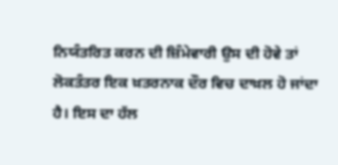ਨਿਯੰਤਰਿਤ ਕਰਨ ਦੀ ਜ਼ਿੰਮੇਵਾਰੀ ਉਸ ਦੀ ਹੋਵੇ ਤਾਂ ਲੋਕਤੰਤਰ ਇਕ ਖ਼ਤਰਨਾਕ ਦੌਰ ਵਿਚ ਦਾਖ਼ਲ ਹੋ ਜਾਂਦਾ ਹੈ। ਇਸ ਦਾ ਹੱਲ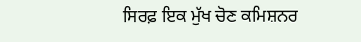ਸਿਰਫ਼ ਇਕ ਮੁੱਖ ਚੋਣ ਕਮਿਸ਼ਨਰ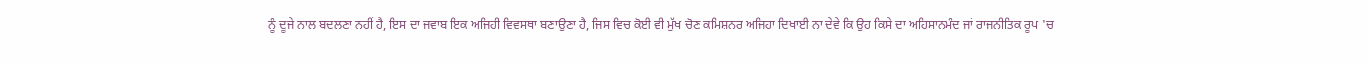ਨੂੰ ਦੂਜੇ ਨਾਲ ਬਦਲਣਾ ਨਹੀਂ ਹੈ, ਇਸ ਦਾ ਜਵਾਬ ਇਕ ਅਜਿਹੀ ਵਿਵਸਥਾ ਬਣਾਉਣਾ ਹੈ, ਜਿਸ ਵਿਚ ਕੋਈ ਵੀ ਮੁੱਖ ਚੋਣ ਕਮਿਸ਼ਨਰ ਅਜਿਹਾ ਦਿਖਾਈ ਨਾ ਦੇਵੇ ਕਿ ਉਹ ਕਿਸੇ ਦਾ ਅਹਿਸਾਨਮੰਦ ਜਾਂ ਰਾਜਨੀਤਿਕ ਰੂਪ 'ਚ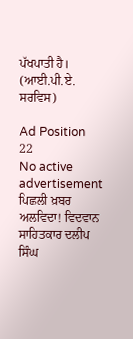ਪੱਖਪਾਤੀ ਹੈ।
(ਆਈ.ਪੀ.ਏ. ਸਰਵਿਸ)

Ad Position 22
No active advertisement
ਪਿਛਲੀ ਖ਼ਬਰ ਅਲਵਿਦਾ! ਵਿਦਵਾਨ ਸਾਹਿਤਕਾਰ ਦਲੀਪ ਸਿੰਘ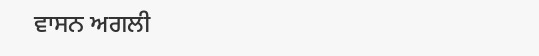ਵਾਸਨ ਅਗਲੀ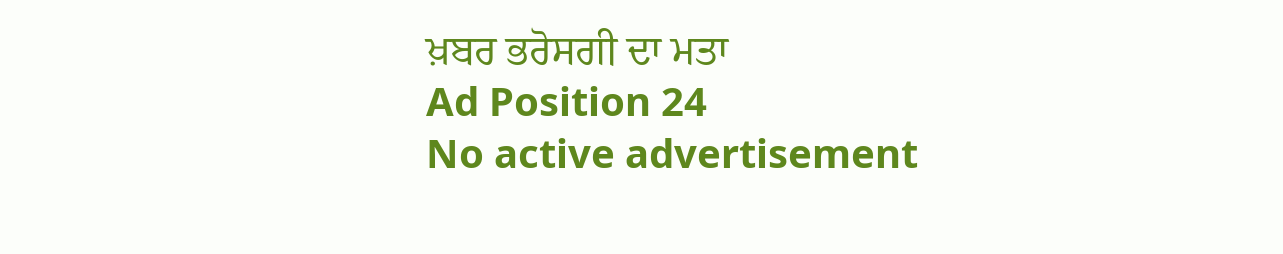ਖ਼ਬਰ ਭਰੋਸਗੀ ਦਾ ਮਤਾ
Ad Position 24
No active advertisement